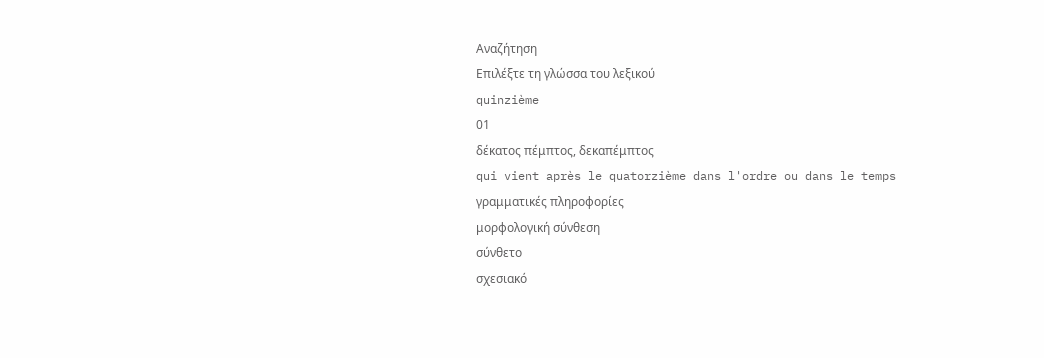Αναζήτηση
Επιλέξτε τη γλώσσα του λεξικού
quinzième
01
δέκατος πέμπτος, δεκαπέμπτος
qui vient après le quatorzième dans l'ordre ou dans le temps
γραμματικές πληροφορίες
μορφολογική σύνθεση
σύνθετο
σχεσιακό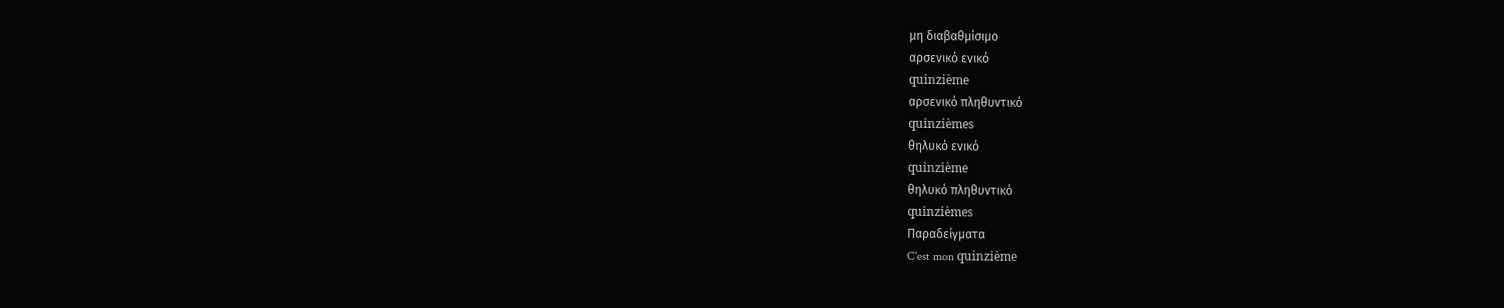μη διαβαθμίσιμο
αρσενικό ενικό
quinzième
αρσενικό πληθυντικό
quinzièmes
θηλυκό ενικό
quinzième
θηλυκό πληθυντικό
quinzièmes
Παραδείγματα
C'est mon quinzième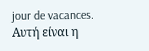jour de vacances.
Αυτή είναι η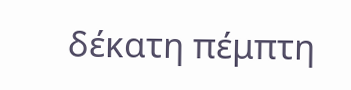δέκατη πέμπτη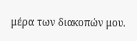μέρα των διακοπών μου.